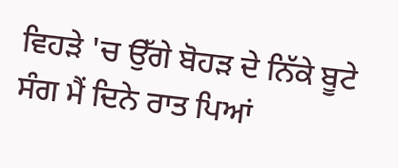ਵਿਹੜੇ 'ਚ ਉੱਗੇ ਬੋਹੜ ਦੇ ਨਿੱਕੇ ਬੂਟੇ ਸੰਗ ਮੈਂ ਦਿਨੇ ਰਾਤ ਪਿਆਂ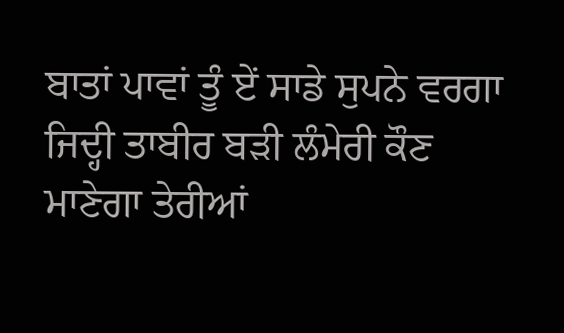ਬਾਤਾਂ ਪਾਵਾਂ ਤੂੰ ਏਂ ਸਾਡੇ ਸੁਪਨੇ ਵਰਗਾ ਜਿਦ੍ਹੀ ਤਾਬੀਰ ਬੜੀ ਲੰਮੇਰੀ ਕੌਣ ਮਾਣੇਗਾ ਤੇਰੀਆਂ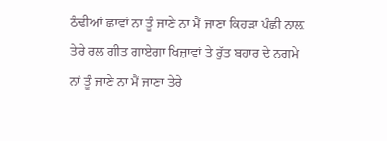ਠੰਢੀਆਂ ਛਾਵਾਂ ਨਾ ਤੂੰ ਜਾਣੇ ਨਾ ਮੈਂ ਜਾਣਾ ਕਿਹੜਾ ਪੰਛੀ ਨਾਲ਼ ਤੇਰੇ ਰਲ ਗੀਤ ਗਾਏਗਾ ਖਿਜ਼ਾਵਾਂ ਤੇ ਰੁੱਤ ਬਹਾਰ ਦੇ ਨਗਮੇ ਨਾਂ ਤੂੰ ਜਾਣੇ ਨਾ ਮੈਂ ਜਾਣਾ ਤੇਰੇ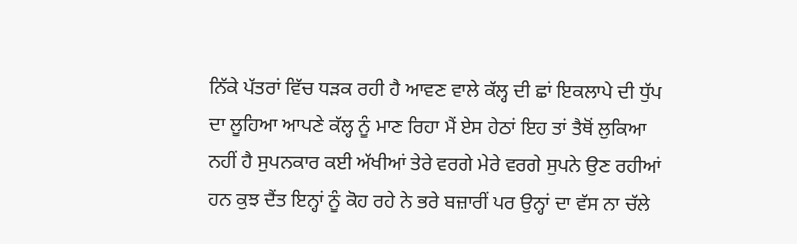ਨਿੱਕੇ ਪੱਤਰਾਂ ਵਿੱਚ ਧੜਕ ਰਹੀ ਹੈ ਆਵਣ ਵਾਲੇ ਕੱਲ੍ਹ ਦੀ ਛਾਂ ਇਕਲਾਪੇ ਦੀ ਧੁੱਪ ਦਾ ਲੂਹਿਆ ਆਪਣੇ ਕੱਲ੍ਹ ਨੂੰ ਮਾਣ ਰਿਹਾ ਮੈਂ ਏਸ ਹੇਠਾਂ ਇਹ ਤਾਂ ਤੈਥੋਂ ਲੁਕਿਆ ਨਹੀਂ ਹੈ ਸੁਪਨਕਾਰ ਕਈ ਅੱਖੀਆਂ ਤੇਰੇ ਵਰਗੇ ਮੇਰੇ ਵਰਗੇ ਸੁਪਨੇ ਉਣ ਰਹੀਆਂ ਹਨ ਕੁਝ ਦੈਂਤ ਇਨ੍ਹਾਂ ਨੂੰ ਕੋਹ ਰਹੇ ਨੇ ਭਰੇ ਬਜ਼ਾਰੀਂ ਪਰ ਉਨ੍ਹਾਂ ਦਾ ਵੱਸ ਨਾ ਚੱਲੇ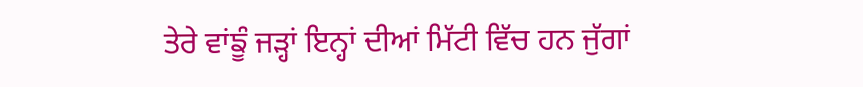ਤੇਰੇ ਵਾਂਙੂੰ ਜੜ੍ਹਾਂ ਇਨ੍ਹਾਂ ਦੀਆਂ ਮਿੱਟੀ ਵਿੱਚ ਹਨ ਜੁੱਗਾਂ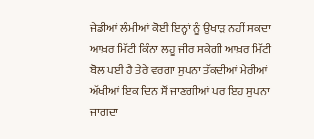ਜੇਡੀਆਂ ਲੰਮੀਆਂ ਕੋਈ ਇਨ੍ਹਾਂ ਨੂੰ ਉਖਾੜ ਨਹੀਂ ਸਕਦਾ ਆਖ਼ਰ ਮਿੱਟੀ ਕਿੰਨਾ ਲਹੂ ਜੀਰ ਸਕੇਗੀ ਆਖ਼ਰ ਮਿੱਟੀ ਬੋਲ ਪਈ ਹੈ ਤੇਰੇ ਵਰਗਾ ਸੁਪਨਾ ਤੱਕਦੀਆਂ ਮੇਰੀਆਂ ਅੱਖੀਆਂ ਇਕ ਦਿਨ ਸੌਂ ਜਾਣਗੀਆਂ ਪਰ ਇਹ ਸੁਪਨਾ ਜਾਗਦਾ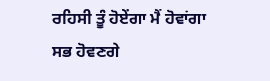ਰਹਿਸੀ ਤੂੰ ਹੋਏਂਗਾ ਮੈਂ ਹੋਵਾਂਗਾ ਸਭ ਹੋਵਣਗੇ